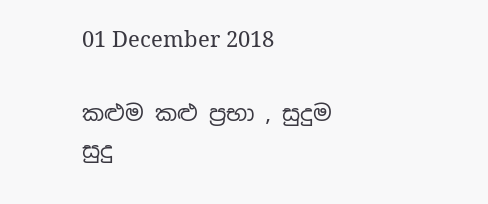01 December 2018

කළුම කළු ප්‍රභා , සුදුම සුදු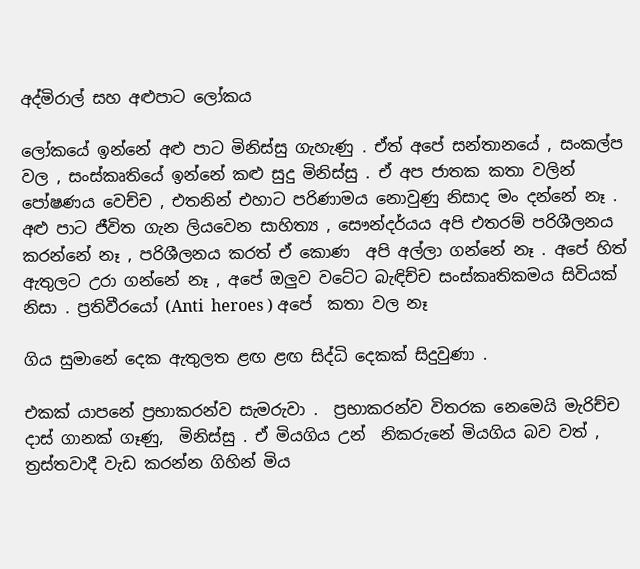අද්මිරාල් සහ අළුපාට ලෝකය

ලෝකයේ ඉන්නේ අළු පාට මිනිස්සු ගැහැණු . ඒත් අපේ සන්තානයේ , සංකල්ප වල , සංස්කෘතියේ ඉන්නේ කළු සුදු මිනිස්සු . ඒ අප ජාතක කතා වලින් පෝෂණය වෙච්ච , එතනින් එහාට පරිණාමය නොවුණු නිසාද මං දන්නේ නෑ . අළු පාට ජීවිත ගැන ලියවෙන සාහිත්‍ය , සෞන්දර්යය අපි එතරම් පරිශීලනය කරන්නේ නෑ , පරිශීලනය කරත් ඒ කොණ  අපි අල්ලා ගන්නේ නෑ . අපේ හිත්  ඇතුලට උරා ගන්නේ නෑ , අපේ ඔලුව වටේට බැඳිච්ච සංස්කෘතිකමය සිවියක් නිසා . ප්‍රතිවීරයෝ (Anti  heroes ) අපේ  කතා වල නෑ

ගිය සුමානේ දෙක ඇතුලත ළඟ ළඟ සිද්ධි දෙකක් සිදුවුණා .

එකක් යාපනේ ප්‍රභාකරන්ව සැමරුවා .  ප්‍රභාකරන්ව විතරක නෙමෙයි මැරිච්ච දාස් ගානක් ගෑණු,  මිනිස්සු . ඒ මියගිය උන්  නිකරුනේ මියගිය බව වත් , ත්‍රස්තවාදී වැඩ කරන්න ගිහින් මිය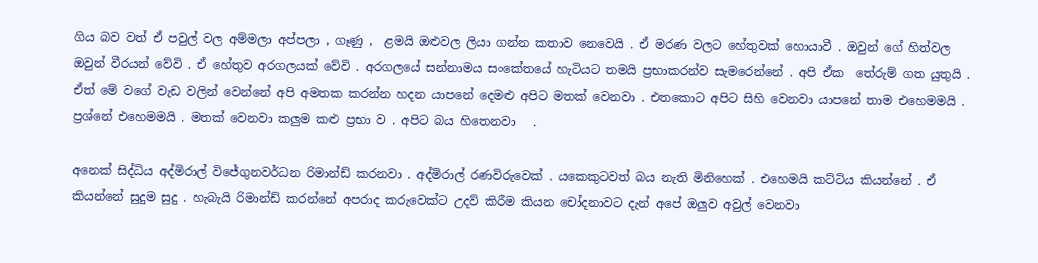ගිය බව වත් ඒ පවුල් වල අම්මලා අප්පලා , ගෑණු ,  ළමයි ඔළුවල ලියා ගන්න කතාව නෙවෙයි . ඒ මරණ වලට හේතුවක් හොයාවී . ඔවුන් ගේ හිත්වල ඔවුන් වීරයන් වේවි . ඒ හේතුව අරගලයක් වේවි . අරගලයේ සන්නාමය සංකේතයේ හැටියට තමයි ප්‍රභාකරන්ව සැමරෙන්නේ . අපි ඒක  තේරුම් ගත යුතුයි . ඒත් මේ වගේ වැඩ වලින් වෙන්නේ අපි අමතක කරන්න හදන යාපනේ දෙමළු අපිට මතක් වෙනවා . එතකොට අපිට සිහි වෙනවා යාපනේ තාම එහෙමමයි .  ප්‍රශ්නේ එහෙමමයි . මතක් වෙනවා කලුම කළු ප්‍රභා ව . අපිට බය හිතෙනවා   .

අනෙක් සිද්ධිය අද්මිරාල් විජේගුනවර්ධන රිමාන්ඩ් කරනවා . අද්මිරාල් රණවිරුවෙක් . යකෙකුටවත් බය නැති මිනිහෙක් . එහෙමයි කට්ටිය කියන්නේ . ඒ කියන්නේ සුදුම සුදු . හැබැයි රිමාන්ඩ් කරන්නේ අපරාද කරුවෙක්ට උදව් කිරීම කියන චෝදනාවට දැන් අපේ ඔලුව අවුල් වෙනවා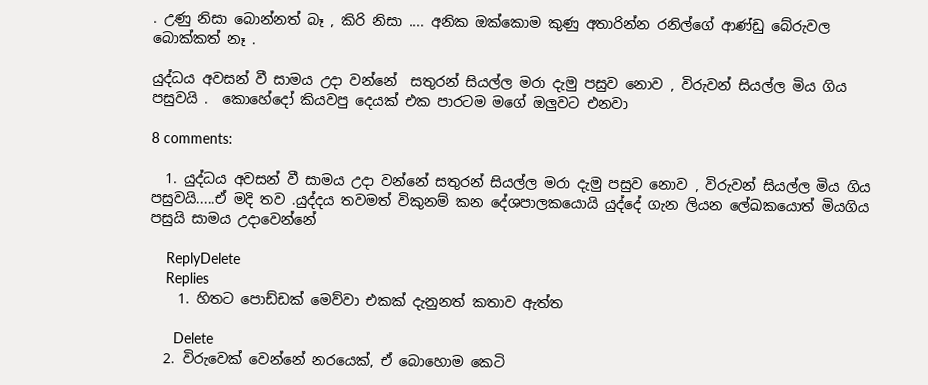. උණු නිසා බොන්නත් බෑ , කිරි නිසා .... අනික ඔක්කොම කුණු අතාරින්න රනිල්ගේ ආණ්ඩු බේරුවල බොක්කත් නෑ .

යුද්ධය අවසන් වී සාමය උදා වන්නේ  සතුරන් සියල්ල මරා දැමු පසුව නොව , විරුවන් සියල්ල මිය ගිය පසුවයි .  කොහේදෝ කියවපු දෙයක් එක පාරටම මගේ ඔලුවට එනවා

8 comments:

  1. යුද්ධය අවසන් වී සාමය උදා වන්නේ සතුරන් සියල්ල මරා දැමු පසුව නොව , විරුවන් සියල්ල මිය ගිය පසුවයි.....ඒ මදි තව .යුද්දය තවමත් විකුනම් කන දේශපාලකයොයි යුද්දේ ගැන ලියන ලේඛකයොත් මියගිය පසුයි සාමය උදාවෙන්නේ

    ReplyDelete
    Replies
    1. හිතට පොඩ්ඩක් මෙව්වා එකක් දැනුනත් කතාව ඇත්ත

      Delete
  2. විරුවෙක් වෙන්නේ නරයෙක්, ඒ බොහොම කෙටි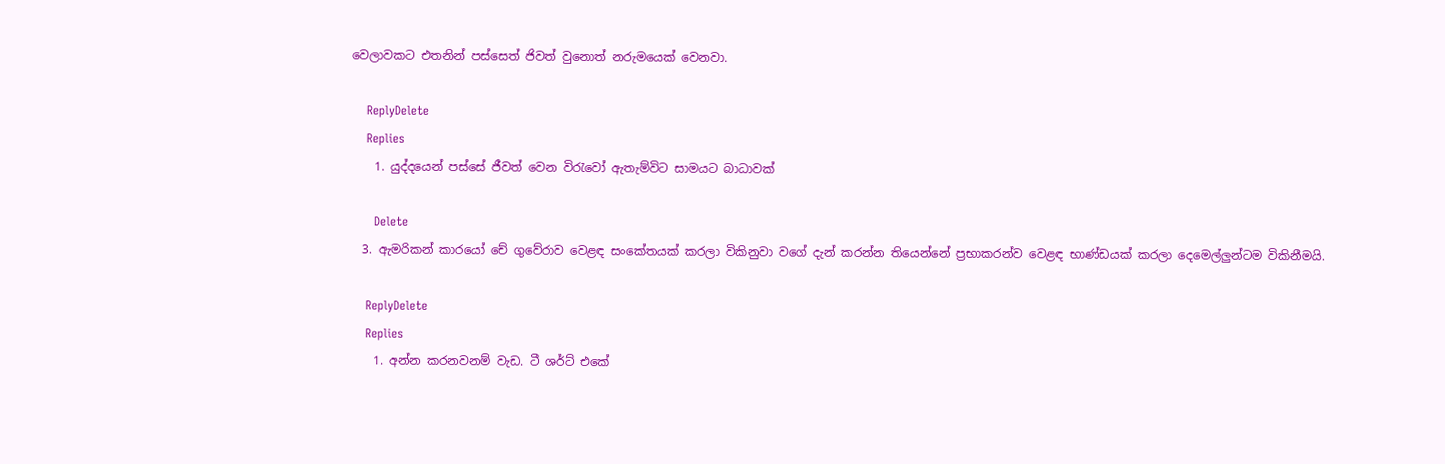වෙලාවකට එතනින් පස්සෙත් ජිවත් වුනොත් නරුමයෙක් වෙනවා.

    ReplyDelete
    Replies
    1. යුද්දයෙන් පස්සේ ජීවත් වෙන විරැවෝ ඇතැම්විට සාමයට බාධාවක්

      Delete
  3. ඇමරිකන් කාරයෝ චේ ගුවේරාව වෙළඳ සංකේතයක් කරලා විකිනුවා වගේ දැන් කරන්න තියෙන්නේ ප්‍රභාකරන්ව වෙළඳ භාණ්ඩයක් කරලා දෙමෙල්ලුන්ටම විකිනීමයි.

    ReplyDelete
    Replies
    1. අන්න කරනවනම් වැඩ. ටී ශර්ට් එකේ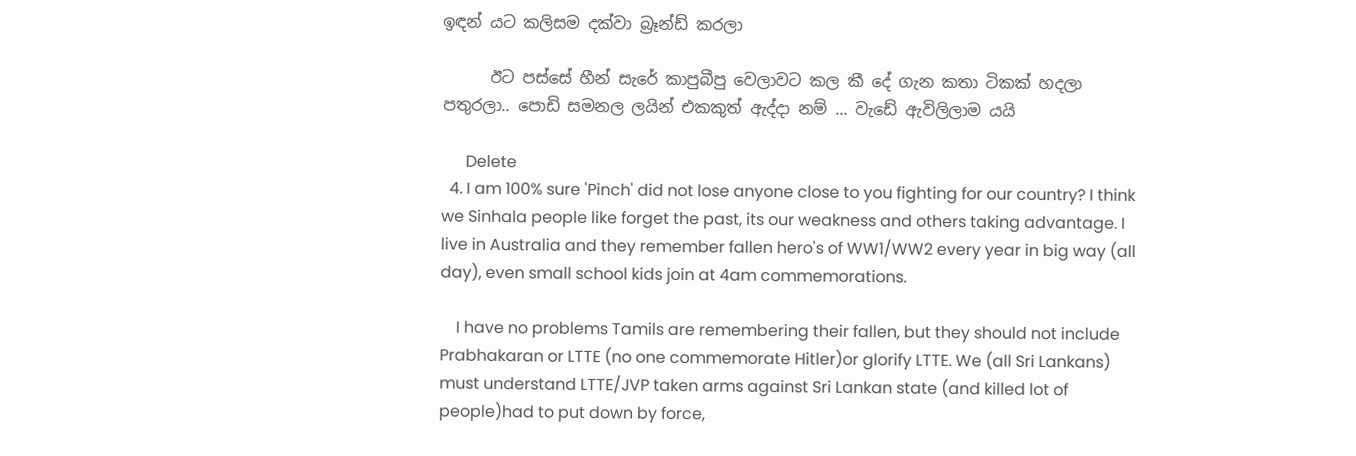ඉඳන් යට කලිසම දක්වා බ්‍රෑන්ඩ් කරලා

      ඊට පස්සේ හීන් සැරේ කාපුබීපු වෙලාවට කල කී දේ ගැන කතා ටිකක් හදලා පතුරලා.. පොඩි සමනල ලයින් එකකුත් ඇද්දා නම් ... වැඩේ ඇවිලිලාම යයි

      Delete
  4. I am 100% sure 'Pinch' did not lose anyone close to you fighting for our country? I think we Sinhala people like forget the past, its our weakness and others taking advantage. I live in Australia and they remember fallen hero's of WW1/WW2 every year in big way (all day), even small school kids join at 4am commemorations.

    I have no problems Tamils are remembering their fallen, but they should not include Prabhakaran or LTTE (no one commemorate Hitler)or glorify LTTE. We (all Sri Lankans) must understand LTTE/JVP taken arms against Sri Lankan state (and killed lot of people)had to put down by force,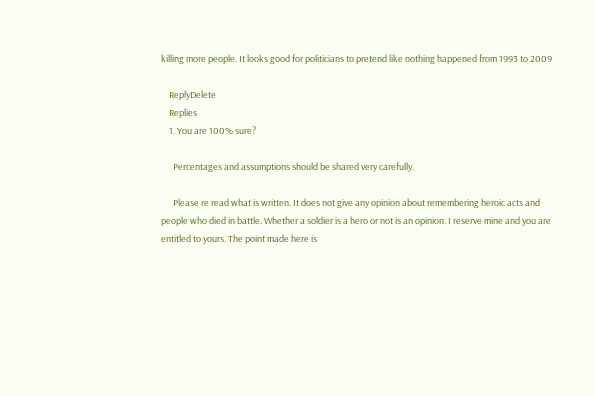killing more people. It looks good for politicians to pretend like nothing happened from 1993 to 2009

    ReplyDelete
    Replies
    1. You are 100% sure?

      Percentages and assumptions should be shared very carefully.

      Please re read what is written. It does not give any opinion about remembering heroic acts and people who died in battle. Whether a soldier is a hero or not is an opinion. I reserve mine and you are entitled to yours. The point made here is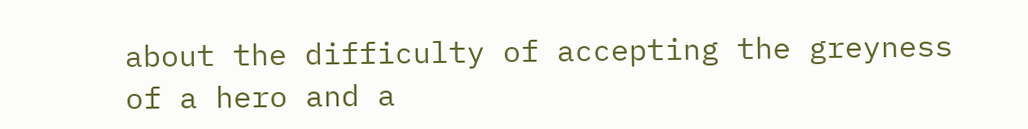about the difficulty of accepting the greyness of a hero and a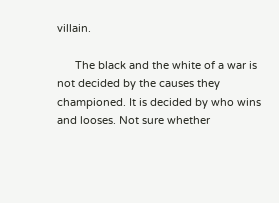villain.

      The black and the white of a war is not decided by the causes they championed. It is decided by who wins and looses. Not sure whether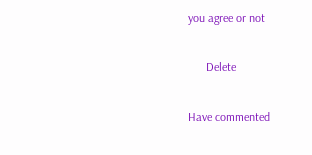you agree or not

      Delete

Have commented